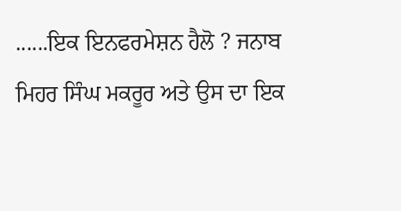......ਇਕ ਇਨਫਰਮੇਸ਼ਨ ਹੈਲੋ ? ਜਨਾਬ ਮਿਹਰ ਸਿੰਘ ਮਕਰੂਰ ਅਤੇ ਉਸ ਦਾ ਇਕ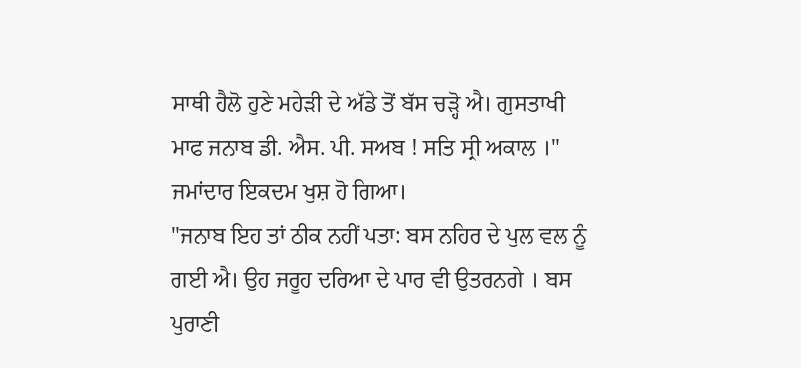ਸਾਥੀ ਹੈਲੋ ਹੁਣੇ ਮਹੇੜੀ ਦੇ ਅੱਡੇ ਤੋਂ ਬੱਸ ਚੜ੍ਹੋ ਐ। ਗੁਸਤਾਖੀ ਮਾਫ ਜਨਾਬ ਡੀ. ਐਸ. ਪੀ. ਸਅਬ ! ਸਤਿ ਸ੍ਰੀ ਅਕਾਲ ।" ਜਮਾਂਦਾਰ ਇਕਦਮ ਖੁਸ਼ ਹੋ ਗਿਆ।
"ਜਨਾਬ ਇਹ ਤਾਂ ਠੀਕ ਨਹੀਂ ਪਤਾ: ਬਸ ਨਹਿਰ ਦੇ ਪੁਲ ਵਲ ਨੂੰ ਗਈ ਐ। ਉਹ ਜਰੂਹ ਦਰਿਆ ਦੇ ਪਾਰ ਵੀ ਉਤਰਨਗੇ । ਬਸ ਪੁਰਾਣੀ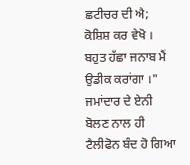ਛਟੀਚਰ ਦੀ ਐ; ਕੋਸ਼ਿਸ਼ ਕਰ ਵੇਖੋ । ਬਹੁਤ ਹੱਛਾ ਜਨਾਬ ਮੈਂ ਉਡੀਕ ਕਰਾਂਗਾ ।" ਜਮਾਂਦਾਰ ਦੇ ਏਨੀ ਬੋਲਣ ਨਾਲ ਹੀ ਟੈਲੀਫੋਨ ਬੰਦ ਹੋ ਗਿਆ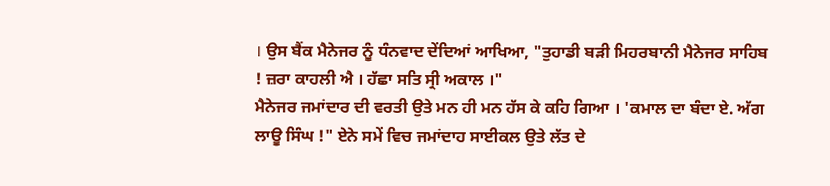। ਉਸ ਬੈਂਕ ਮੈਨੇਜਰ ਨੂੰ ਧੰਨਵਾਦ ਦੇਂਦਿਆਂ ਆਖਿਆ, "ਤੁਹਾਡੀ ਬੜੀ ਮਿਹਰਬਾਨੀ ਮੈਨੇਜਰ ਸਾਹਿਬ ! ਜ਼ਰਾ ਕਾਹਲੀ ਐ । ਹੱਛਾ ਸਤਿ ਸ੍ਰੀ ਅਕਾਲ ।"
ਮੈਨੇਜਰ ਜਮਾਂਦਾਰ ਦੀ ਵਰਤੀ ਉਤੇ ਮਨ ਹੀ ਮਨ ਹੱਸ ਕੇ ਕਹਿ ਗਿਆ । 'ਕਮਾਲ ਦਾ ਬੰਦਾ ਏ. ਅੱਗ ਲਾਊ ਸਿੰਘ !" ਏਨੇ ਸਮੇਂ ਵਿਚ ਜਮਾਂਦਾਹ ਸਾਈਕਲ ਉਤੇ ਲੱਤ ਦੇ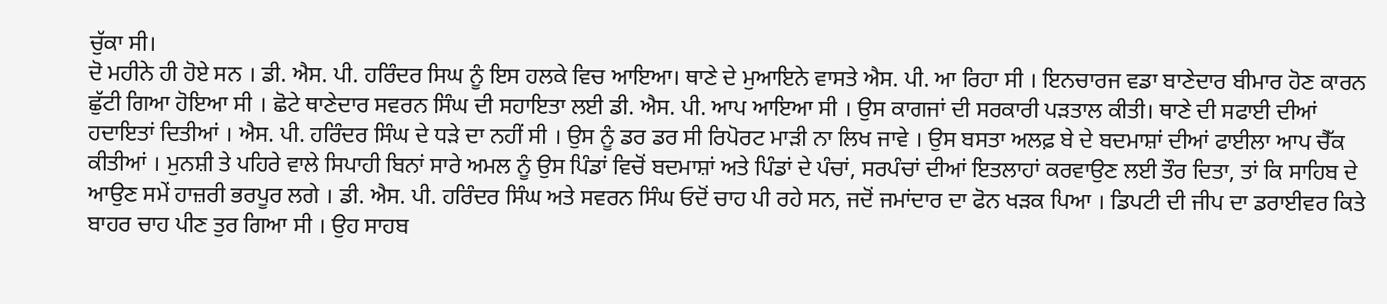ਚੁੱਕਾ ਸੀ।
ਦੋ ਮਹੀਨੇ ਹੀ ਹੋਏ ਸਨ । ਡੀ. ਐਸ. ਪੀ. ਹਰਿੰਦਰ ਸਿਘ ਨੂੰ ਇਸ ਹਲਕੇ ਵਿਚ ਆਇਆ। ਥਾਣੇ ਦੇ ਮੁਆਇਨੇ ਵਾਸਤੇ ਐਸ. ਪੀ. ਆ ਰਿਹਾ ਸੀ । ਇਨਚਾਰਜ ਵਡਾ ਬਾਣੇਦਾਰ ਬੀਮਾਰ ਹੋਣ ਕਾਰਨ ਛੁੱਟੀ ਗਿਆ ਹੋਇਆ ਸੀ । ਛੋਟੇ ਥਾਣੇਦਾਰ ਸਵਰਨ ਸਿੰਘ ਦੀ ਸਹਾਇਤਾ ਲਈ ਡੀ. ਐਸ. ਪੀ. ਆਪ ਆਇਆ ਸੀ । ਉਸ ਕਾਗਜਾਂ ਦੀ ਸਰਕਾਰੀ ਪੜਤਾਲ ਕੀਤੀ। ਥਾਣੇ ਦੀ ਸਫਾਈ ਦੀਆਂ ਹਦਾਇਤਾਂ ਦਿਤੀਆਂ । ਐਸ. ਪੀ. ਹਰਿੰਦਰ ਸਿੰਘ ਦੇ ਧੜੇ ਦਾ ਨਹੀਂ ਸੀ । ਉਸ ਨੂੰ ਡਰ ਡਰ ਸੀ ਰਿਪੋਰਟ ਮਾੜੀ ਨਾ ਲਿਖ ਜਾਵੇ । ਉਸ ਬਸਤਾ ਅਲਫ਼ ਬੇ ਦੇ ਬਦਮਾਸ਼ਾਂ ਦੀਆਂ ਫਾਈਲਾ ਆਪ ਚੈੱਕ ਕੀਤੀਆਂ । ਮੁਨਸ਼ੀ ਤੇ ਪਹਿਰੇ ਵਾਲੇ ਸਿਪਾਹੀ ਬਿਨਾਂ ਸਾਰੇ ਅਮਲ ਨੂੰ ਉਸ ਪਿੰਡਾਂ ਵਿਚੋਂ ਬਦਮਾਸ਼ਾਂ ਅਤੇ ਪਿੰਡਾਂ ਦੇ ਪੰਚਾਂ, ਸਰਪੰਚਾਂ ਦੀਆਂ ਇਤਲਾਹਾਂ ਕਰਵਾਉਣ ਲਈ ਤੌਰ ਦਿਤਾ, ਤਾਂ ਕਿ ਸਾਹਿਬ ਦੇ ਆਉਣ ਸਮੇਂ ਹਾਜ਼ਰੀ ਭਰਪੂਰ ਲਗੇ । ਡੀ. ਐਸ. ਪੀ. ਹਰਿੰਦਰ ਸਿੰਘ ਅਤੇ ਸਵਰਨ ਸਿੰਘ ਓਦੋਂ ਚਾਹ ਪੀ ਰਹੇ ਸਨ, ਜਦੋਂ ਜਮਾਂਦਾਰ ਦਾ ਫੋਨ ਖੜਕ ਪਿਆ । ਡਿਪਟੀ ਦੀ ਜੀਪ ਦਾ ਡਰਾਈਵਰ ਕਿਤੇ ਬਾਹਰ ਚਾਹ ਪੀਣ ਤੁਰ ਗਿਆ ਸੀ । ਉਹ ਸਾਹਬ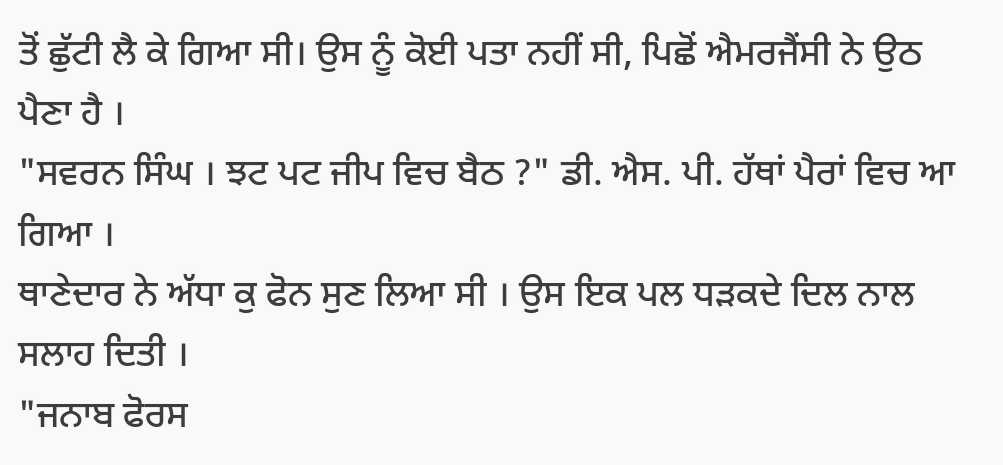ਤੋਂ ਛੁੱਟੀ ਲੈ ਕੇ ਗਿਆ ਸੀ। ਉਸ ਨੂੰ ਕੋਈ ਪਤਾ ਨਹੀਂ ਸੀ, ਪਿਛੋਂ ਐਮਰਜੈਂਸੀ ਨੇ ਉਠ ਪੈਣਾ ਹੈ ।
"ਸਵਰਨ ਸਿੰਘ । ਝਟ ਪਟ ਜੀਪ ਵਿਚ ਬੈਠ ?" ਡੀ. ਐਸ. ਪੀ. ਹੱਥਾਂ ਪੈਰਾਂ ਵਿਚ ਆ ਗਿਆ ।
ਥਾਣੇਦਾਰ ਨੇ ਅੱਧਾ ਕੁ ਫੋਨ ਸੁਣ ਲਿਆ ਸੀ । ਉਸ ਇਕ ਪਲ ਧੜਕਦੇ ਦਿਲ ਨਾਲ ਸਲਾਹ ਦਿਤੀ ।
"ਜਨਾਬ ਫੋਰਸ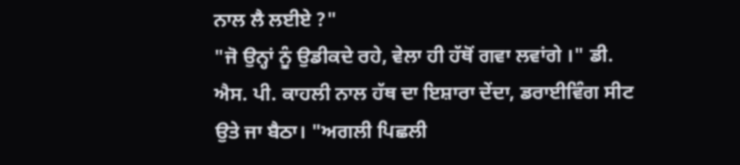ਨਾਲ ਲੈ ਲਈਏ ?"
"ਜੋ ਉਨ੍ਹਾਂ ਨੂੰ ਉਡੀਕਦੇ ਰਹੇ, ਵੇਲਾ ਹੀ ਹੱਥੋਂ ਗਵਾ ਲਵਾਂਗੇ ।" ਡੀ. ਐਸ. ਪੀ. ਕਾਹਲੀ ਨਾਲ ਹੱਥ ਦਾ ਇਸ਼ਾਰਾ ਦੇਂਦਾ, ਡਰਾਈਵਿੰਗ ਸੀਟ ਉਤੇ ਜਾ ਬੈਠਾ। "ਅਗਲੀ ਪਿਛਲੀ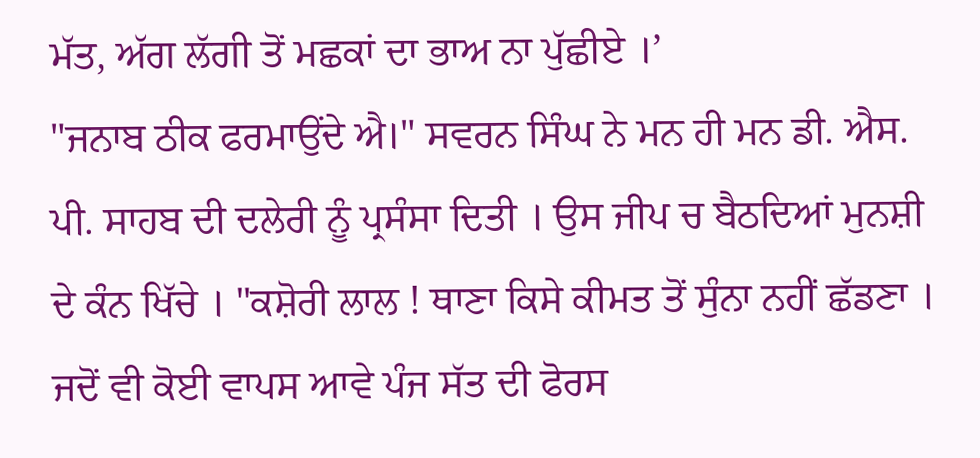ਮੱਤ, ਅੱਗ ਲੱਗੀ ਤੋਂ ਮਛਕਾਂ ਦਾ ਭਾਅ ਨਾ ਪੁੱਛੀਏ ।’
"ਜਨਾਬ ਠੀਕ ਫਰਮਾਉਂਦੇ ਐ।" ਸਵਰਨ ਸਿੰਘ ਨੇ ਮਨ ਹੀ ਮਨ ਡੀ. ਐਸ. ਪੀ. ਸਾਹਬ ਦੀ ਦਲੇਰੀ ਨੂੰ ਪ੍ਰਸੰਸਾ ਦਿਤੀ । ਉਸ ਜੀਪ ਚ ਬੈਠਦਿਆਂ ਮੁਨਸ਼ੀ ਦੇ ਕੰਨ ਖਿੱਚੇ । "ਕਸ਼ੋਰੀ ਲਾਲ ! ਥਾਣਾ ਕਿਸੇ ਕੀਮਤ ਤੋਂ ਸੁੰਨਾ ਨਹੀਂ ਛੱਡਣਾ । ਜਦੋਂ ਵੀ ਕੋਈ ਵਾਪਸ ਆਵੇ ਪੰਜ ਸੱਤ ਦੀ ਫੋਰਸ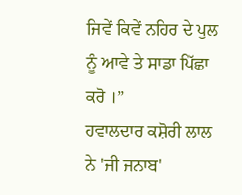ਜਿਵੇਂ ਕਿਵੇਂ ਨਹਿਰ ਦੇ ਪੁਲ ਨੂੰ ਆਵੇ ਤੇ ਸਾਡਾ ਪਿੱਛਾ ਕਰੋ ।”
ਹਵਾਲਦਾਰ ਕਸ਼ੋਰੀ ਲਾਲ ਨੇ 'ਜੀ ਜਨਾਬ'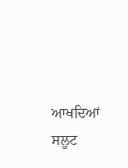ਆਖਦਿਆਂ ਸਲੂਟ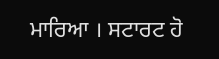ਮਾਰਿਆ । ਸਟਾਰਟ ਹੋ